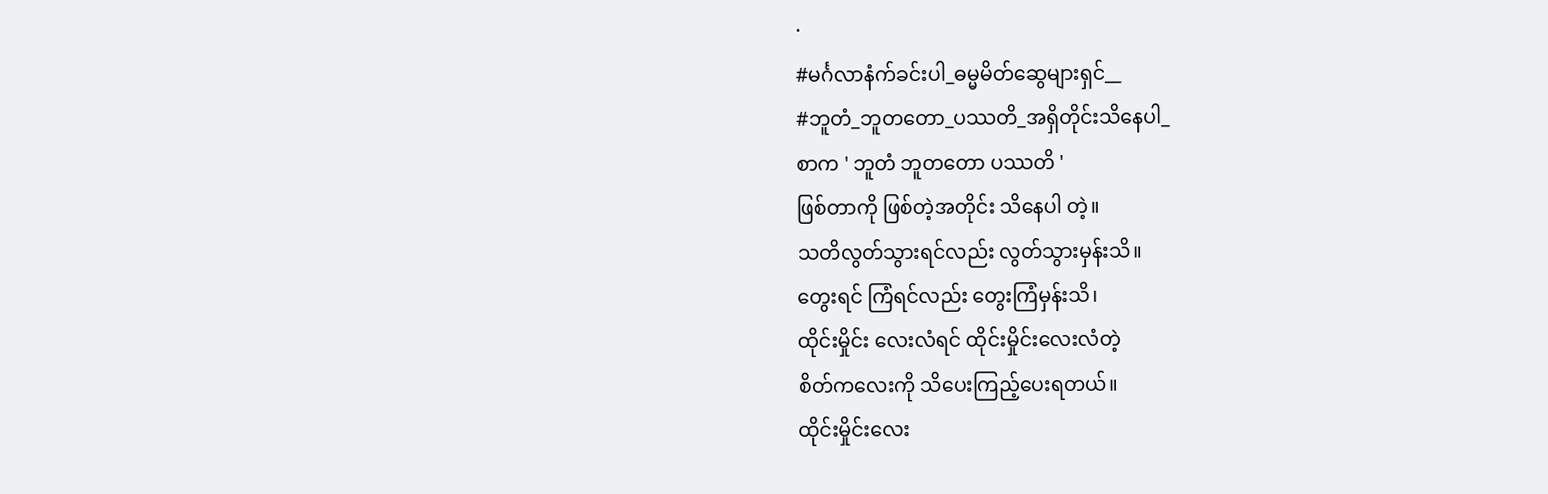·
#မင်္ဂလာနံက်ခင်းပါ_ဓမ္မမိတ်ဆွေများရှင်__
#ဘူတံ_ဘူတတော_ပဿတိ_အရှိတိုင်းသိနေပါ_
စာက ' ဘူတံ ဘူတတော ပဿတိ '
ဖြစ်တာကို ဖြစ်တဲ့အတိုင်း သိနေပါ တဲ့။
သတိလွတ်သွားရင်လည်း လွတ်သွားမှန်းသိ။
တွေးရင် ကြံရင်လည်း တွေးကြံမှန်းသိ၊
ထိုင်းမှိုင်း လေးလံရင် ထိုင်းမှိုင်းလေးလံတဲ့
စိတ်ကလေးကို သိပေးကြည့်ပေးရတယ်။
ထိုင်းမှိုင်းလေး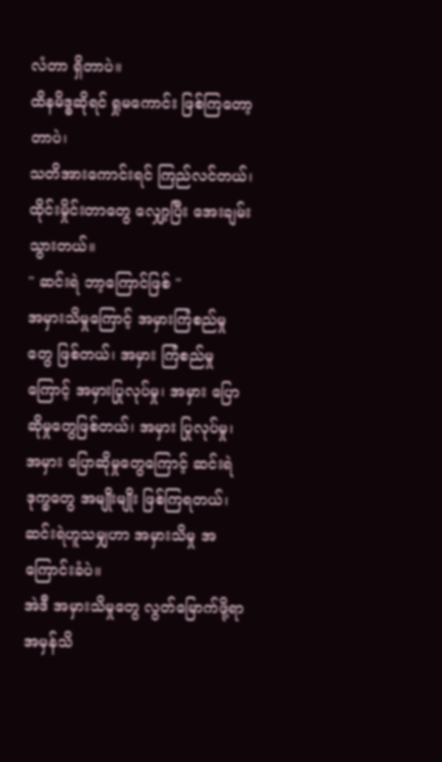လံတာ ရှိတာပဲ။
ထိနမိဒ္ဓဆိုရင် ရှုမကောင်း ဖြစ်ကြတော့တာပဲ၊
သတိအားကောင်းရင် ကြည်လင်တယ်၊
ထိုင်းမှိုင်းတာတွေ လျှော့ပြီး အေးချမ်းသွားတယ်။
" ဆင်းရဲ ဘာ့ကြောင်ဖြစ် "
အမှားသိမှုကြောင့် အမှားကြံစည်မှုတွေ ဖြစ်တယ်၊ အမှား ကြံစည်မှုကြောင့် အမှားပြုလုပ်မှု၊ အမှား ပြောဆိုမှုတွေဖြစ်တယ်၊ အမှား ပြုလုပ်မှု၊ အမှား ပြောဆိုမှုတွေကြောင့် ဆင်းရဲဒုက္ခတွေ အမျိုးမျိုး ဖြစ်ကြရတယ်၊ ဆင်းရဲဟူသမျှဟာ အမှားသိမှု အကြောင်းခံပဲ။
အဲဒီ အမှားသိမှုတွေ လွတ်မြောက်ဖို့ရာ
အမှန်သိ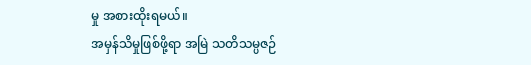မှု အစားထိုးရမယ်။
အမှန်သိမှုဖြစ်ဖို့ရာ အမြဲ သတိသမ္ပဇဉ်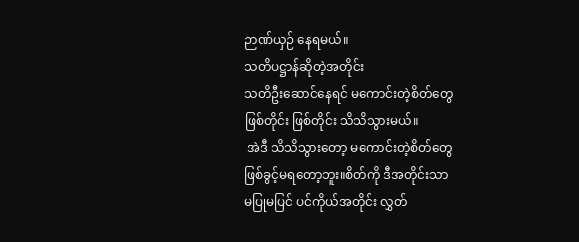ဉာဏ်ယှဉ် နေရမယ်။
သတိပဋ္ဌာန်ဆိုတဲ့အတိုင်း
သတိဦးဆောင်နေရင် မကောင်းတဲ့စိတ်တွေ
ဖြစ်တိုင်း ဖြစ်တိုင်း သိသိသွားမယ်။
 အဲဒီ သိသိသွားတော့ မကောင်းတဲ့စိတ်တွေ
ဖြစ်ခွင့်မရတော့ဘူး။စိတ်ကို ဒီအတိုင်းသာ
မပြုမပြင် ပင်ကိုယ်အတိုင်း လွှတ်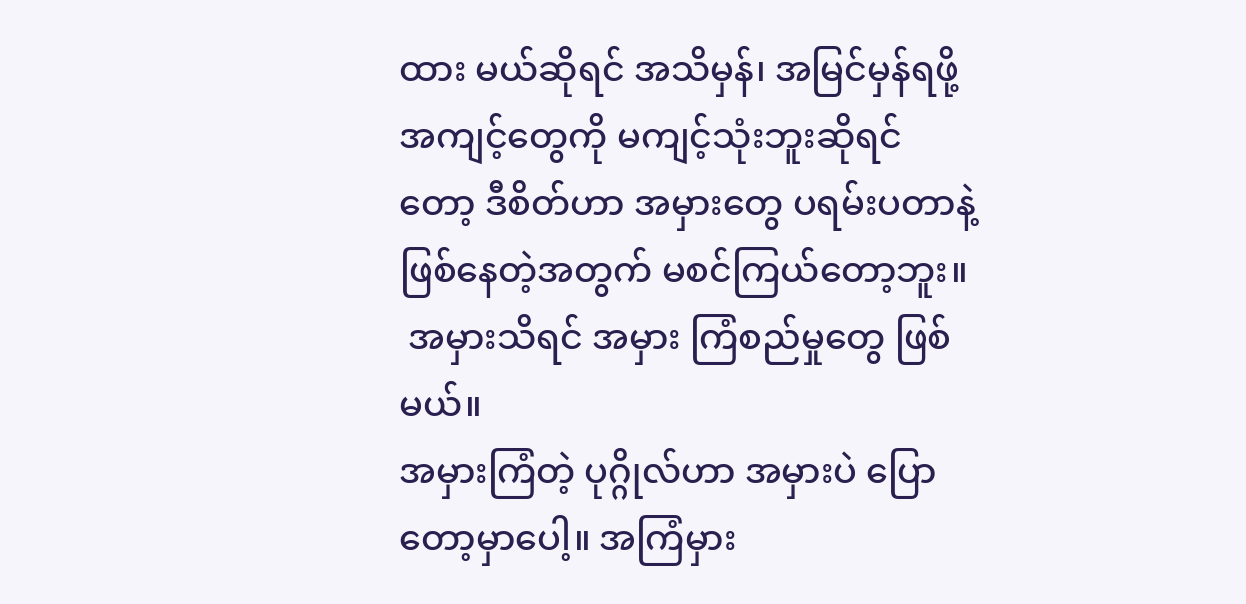ထား မယ်ဆိုရင် အသိမှန်၊ အမြင်မှန်ရဖို့ အကျင့်တွေကို မကျင့်သုံးဘူးဆိုရင်တော့ ဒီစိတ်ဟာ အမှားတွေ ပရမ်းပတာနဲ့ ဖြစ်နေတဲ့အတွက် မစင်ကြယ်တော့ဘူး။
 အမှားသိရင် အမှား ကြံစည်မှုတွေ ဖြစ်မယ်။
အမှားကြံတဲ့ ပုဂ္ဂိုလ်ဟာ အမှားပဲ ပြောတော့မှာပေါ့။ အကြံမှား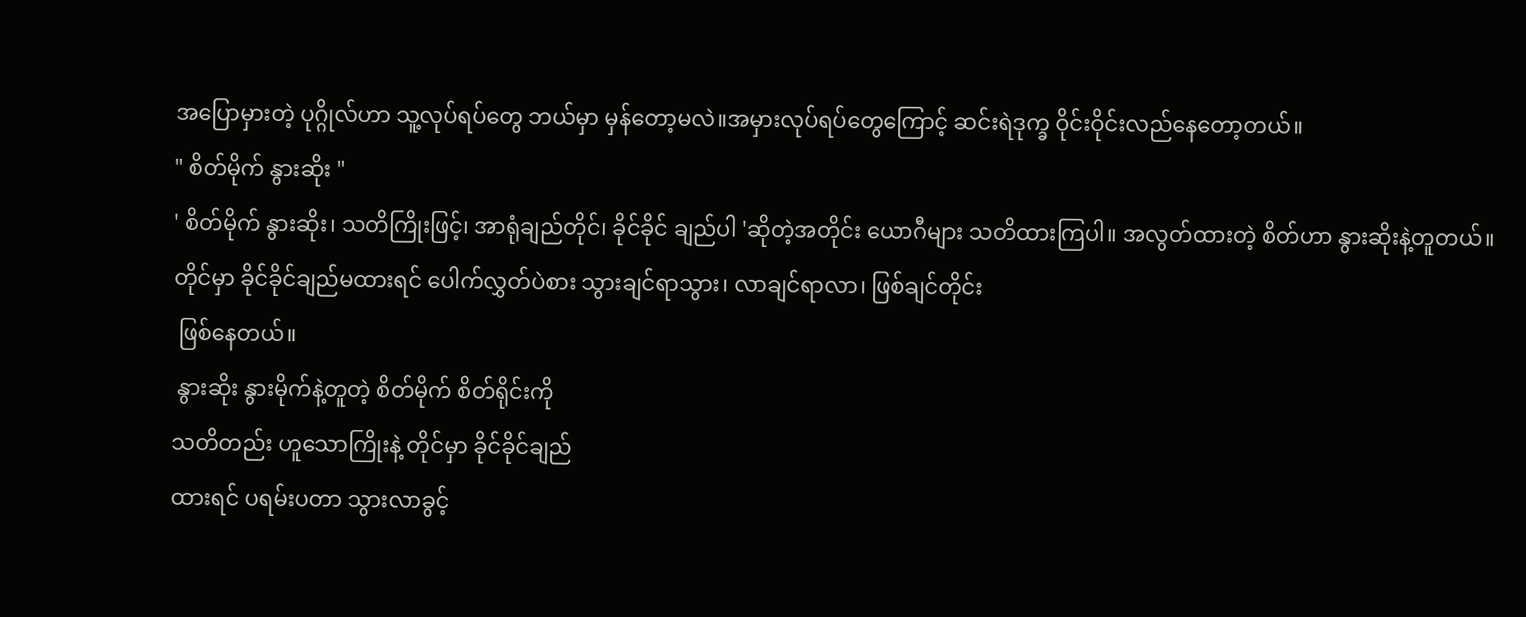အပြောမှားတဲ့ ပုဂ္ဂိုလ်ဟာ သူ့လုပ်ရပ်တွေ ဘယ်မှာ မှန်တော့မလဲ။အမှားလုပ်ရပ်တွေကြောင့် ဆင်းရဲဒုက္ခ ဝိုင်းဝိုင်းလည်နေတော့တယ်။
" စိတ်မိုက် နွားဆိုး "
' စိတ်မိုက် နွားဆိုး၊ သတိကြိုးဖြင့်၊ အာရုံချည်တိုင်၊ ခိုင်ခိုင် ချည်ပါ 'ဆိုတဲ့အတိုင်း ယောဂီများ သတိထားကြပါ။ အလွတ်ထားတဲ့ စိတ်ဟာ နွားဆိုးနဲ့တူတယ်။
တိုင်မှာ ခိုင်ခိုင်ချည်မထားရင် ပေါက်လွှတ်ပဲစား သွားချင်ရာသွား၊ လာချင်ရာလာ၊ ဖြစ်ချင်တိုင်း
 ဖြစ်နေတယ်။
 နွားဆိုး နွားမိုက်နဲ့တူတဲ့ စိတ်မိုက် စိတ်ရိုင်းကို
သတိတည်း ဟူသောကြိုးနဲ့ တိုင်မှာ ခိုင်ခိုင်ချည်
ထားရင် ပရမ်းပတာ သွားလာခွင့်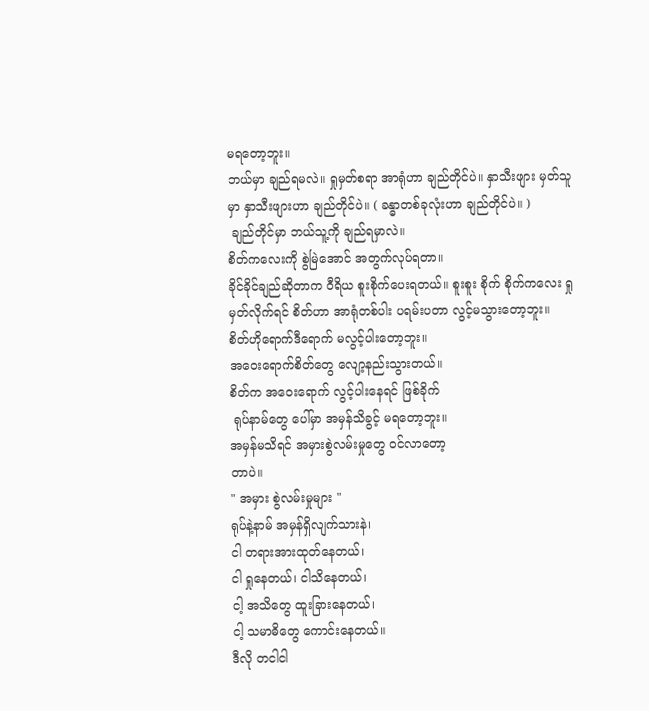မရတော့ဘူး။
ဘယ်မှာ ချည်ရမလဲ။ ရှုမှတ်စရာ အာရုံဟာ ချည်တိုင်ပဲ။ နှာသီးဖျား မှတ်သူမှာ နှာသီးဖျားဟာ ချည်တိုင်ပဲ။ ( ခန္ဓာတစ်ခုလုံးဟာ ချည်တိုင်ပဲ။ )
 ချည်တိုင်မှာ ဘယ်သူ့ကို ချည်ရမှာလဲ။
စိတ်ကလေးကို စွဲမြဲအောင် အတွက်လုပ်ရတာ။
ခိုင်ခိုင်ချည်ဆိုတာက ဝီရိယ စူးစိုက်ပေးရတယ်။ စူးစူး စိုက် စိုက်ကလေး ရှုမှတ်လိုက်ရင် စိတ်ဟာ အာရုံတစ်ပါး ပရမ်းပတာ လွင့်မသွားတော့ဘူး။
စိတ်ဟိုရောက်ဒီရောက် မလွင့်ပါးတော့ဘူး။
အဝေးရောက်စိတ်တွေ လျော့နည်းသွားတယ်။
စိတ်က အဝေးရောက် လွင့်ပါးနေရင် ဖြစ်ခိုက်
 ရုပ်နာမ်တွေ ပေါ်မှာ အမှန်သိခွင့် မရတော့ဘူး။
အမှန်မသိရင် အမှားစွဲလမ်းမှုတွေ ဝင်လာတော့
တာပဲ။
" အမှား စွဲလမ်းမှုများ "
ရုပ်နဲ့နာမ် အမှန်ရှိလျက်သားနဲ၊
ငါ တရားအားထုတ်နေတယ်၊
ငါ ရှုနေတယ်၊ ငါသိနေတယ်၊
ငါ့ အသိတွေ ထူးခြားနေတယ်၊
ငါ့ သမာဓိတွေ ကောင်းနေတယ်။
ဒီလို တငါငါ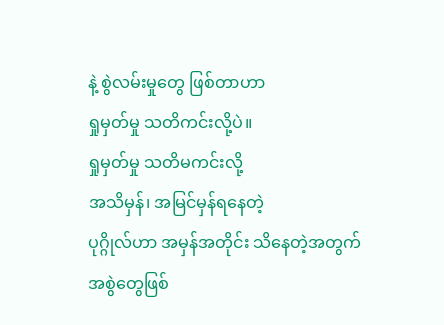နဲ့ စွဲလမ်းမှုတွေ ဖြစ်တာဟာ
ရှုမှတ်မှု သတိကင်းလို့ပဲ။
ရှုမှတ်မှု သတိမကင်းလို့
အသိမှန်၊ အမြင်မှန်ရနေတဲ့
ပုဂ္ဂိုလ်ဟာ အမှန်အတိုင်း သိနေတဲ့အတွက်
အစွဲတွေဖြစ်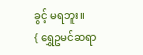ခွင့် မရဘူး။
{ ရွှေဥမင်ဆရာ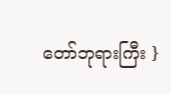တော်ဘုရားကြီး }